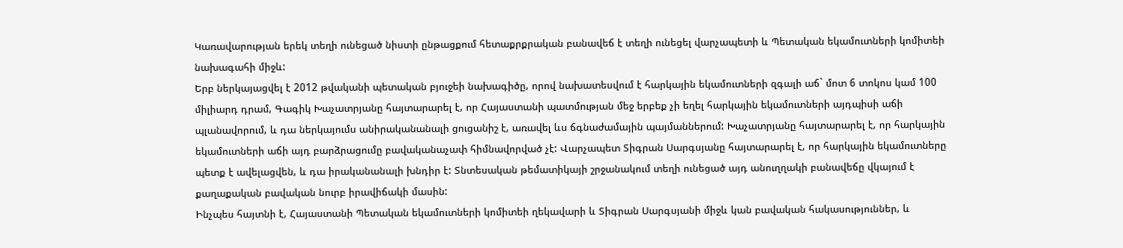Կառավարության երեկ տեղի ունեցած նիստի ընթացքում հետաքրքրական բանավեճ է տեղի ունեցել վարչապետի և Պետական եկամուտների կոմիտեի նախագահի միջև:
Երբ ներկայացվել է 2012 թվականի պետական բյուջեի նախագիծը, որով նախատեսվում է հարկային եկամուտների զգալի աճ` մոտ 6 տոկոս կամ 100 միլիարդ դրամ, Գագիկ Խաչատրյանը հայտարարել է, որ Հայաստանի պատմության մեջ երբեք չի եղել հարկային եկամուտների այդպիսի աճի պլանավորում, և դա ներկայումս անիրականանալի ցուցանիշ է, առավել ևս ճգնաժամային պայմաններում: Խաչատրյանը հայտարարել է, որ հարկային եկամուտների աճի այդ բարձրացումը բավականաչափ հիմնավորված չէ: Վարչապետ Տիգրան Սարգսյանը հայտարարել է, որ հարկային եկամուտները պետք է ավելացվեն, և դա իրականանալի խնդիր է: Տնտեսական թեմատիկայի շրջանակում տեղի ունեցած այդ անուղղակի բանավեճը վկայում է քաղաքական բավական նուրբ իրավիճակի մասին:
Ինչպես հայտնի է, Հայաստանի Պետական եկամուտների կոմիտեի ղեկավարի և Տիգրան Սարգսյանի միջև կան բավական հակասություններ, և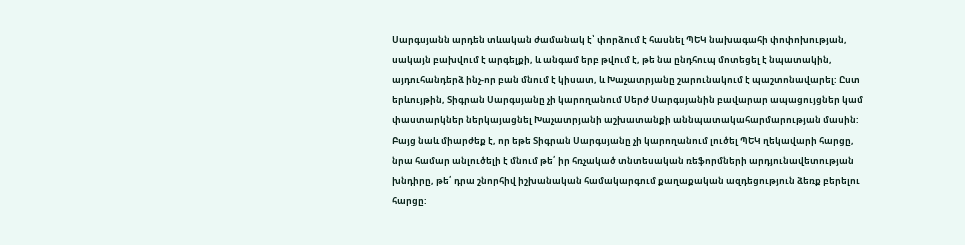Սարգսյանն արդեն տևական ժամանակ է՝ փորձում է հասնել ՊԵԿ նախագահի փոփոխության, սակայն բախվում է արգելքի, և անգամ երբ թվում է, թե նա ընդհուպ մոտեցել է նպատակին, այդուհանդերձ ինչ-որ բան մնում է կիսատ, և Խաչատրյանը շարունակում է պաշտոնավարել: Ըստ երևույթին, Տիգրան Սարգսյանը չի կարողանում Սերժ Սարգսյանին բավարար ապացույցներ կամ փաստարկներ ներկայացնել Խաչատրյանի աշխատանքի աննպատակահարմարության մասին: Բայց նաև միարժեք է, որ եթե Տիգրան Սարգսյանը չի կարողանում լուծել ՊԵԿ ղեկավարի հարցը, նրա համար անլուծելի է մնում թե՛ իր հռչակած տնտեսական ռեֆորմների արդյունավետության խնդիրը, թե՛ դրա շնորհիվ իշխանական համակարգում քաղաքական ազդեցություն ձեռք բերելու հարցը: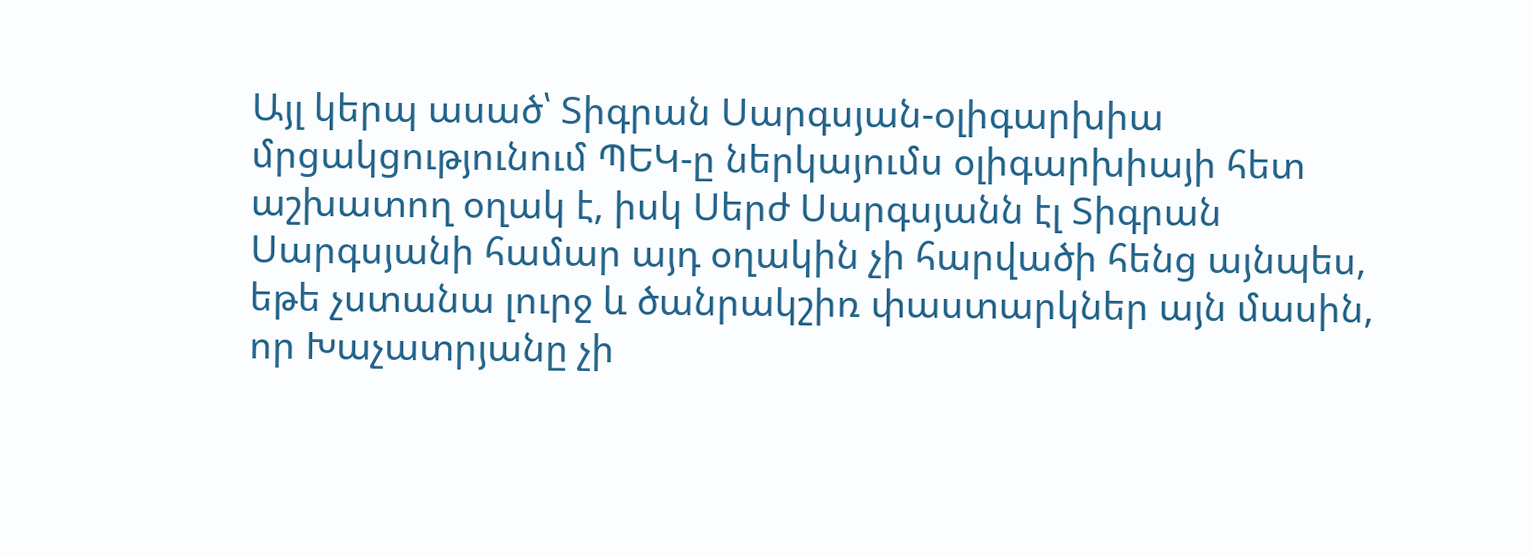Այլ կերպ ասած՝ Տիգրան Սարգսյան-օլիգարխիա մրցակցությունում ՊԵԿ-ը ներկայումս օլիգարխիայի հետ աշխատող օղակ է, իսկ Սերժ Սարգսյանն էլ Տիգրան Սարգսյանի համար այդ օղակին չի հարվածի հենց այնպես, եթե չստանա լուրջ և ծանրակշիռ փաստարկներ այն մասին, որ Խաչատրյանը չի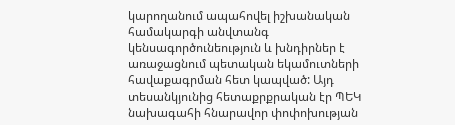կարողանում ապահովել իշխանական համակարգի անվտանգ կենսագործունեություն և խնդիրներ է առաջացնում պետական եկամուտների հավաքագրման հետ կապված: Այդ տեսանկյունից հետաքրքրական էր ՊԵԿ նախագահի հնարավոր փոփոխության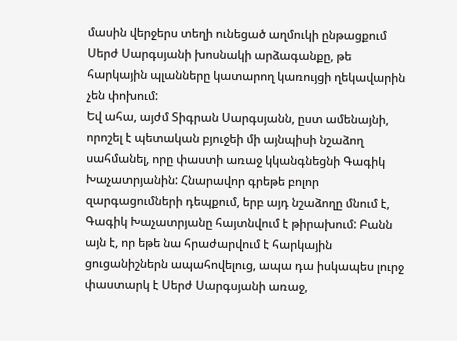մասին վերջերս տեղի ունեցած աղմուկի ընթացքում Սերժ Սարգսյանի խոսնակի արձագանքը, թե հարկային պլանները կատարող կառույցի ղեկավարին չեն փոխում:
Եվ ահա, այժմ Տիգրան Սարգսյանն, ըստ ամենայնի, որոշել է պետական բյուջեի մի այնպիսի նշաձող սահմանել, որը փաստի առաջ կկանգնեցնի Գագիկ Խաչատրյանին: Հնարավոր գրեթե բոլոր զարգացումների դեպքում, երբ այդ նշաձողը մնում է, Գագիկ Խաչատրյանը հայտնվում է թիրախում: Բանն այն է, որ եթե նա հրաժարվում է հարկային ցուցանիշներն ապահովելուց, ապա դա իսկապես լուրջ փաստարկ է Սերժ Սարգսյանի առաջ,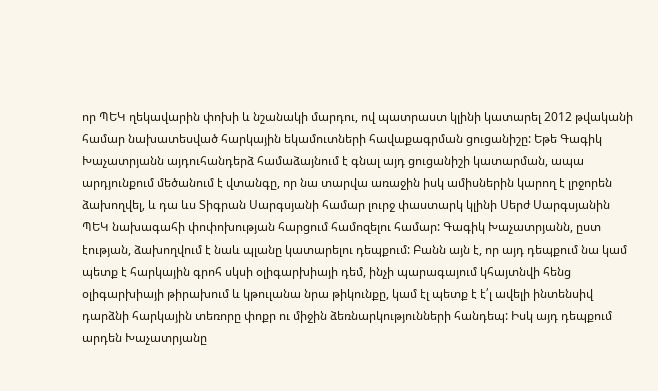որ ՊԵԿ ղեկավարին փոխի և նշանակի մարդու, ով պատրաստ կլինի կատարել 2012 թվականի համար նախատեսված հարկային եկամուտների հավաքագրման ցուցանիշը: Եթե Գագիկ Խաչատրյանն այդուհանդերձ համաձայնում է գնալ այդ ցուցանիշի կատարման, ապա արդյունքում մեծանում է վտանգը, որ նա տարվա առաջին իսկ ամիսներին կարող է լրջորեն ձախողվել, և դա ևս Տիգրան Սարգսյանի համար լուրջ փաստարկ կլինի Սերժ Սարգսյանին ՊԵԿ նախագահի փոփոխության հարցում համոզելու համար: Գագիկ Խաչատրյանն, ըստ էության, ձախողվում է նաև պլանը կատարելու դեպքում: Բանն այն է, որ այդ դեպքում նա կամ պետք է հարկային գրոհ սկսի օլիգարխիայի դեմ, ինչի պարագայում կհայտնվի հենց օլիգարխիայի թիրախում և կթուլանա նրա թիկունքը, կամ էլ պետք է է՛լ ավելի ինտենսիվ դարձնի հարկային տեռորը փոքր ու միջին ձեռնարկությունների հանդեպ: Իսկ այդ դեպքում արդեն Խաչատրյանը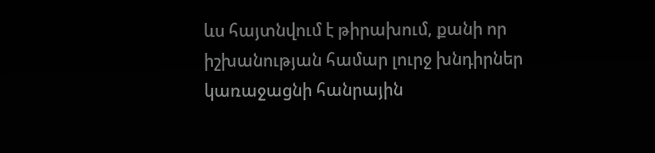ևս հայտնվում է թիրախում, քանի որ իշխանության համար լուրջ խնդիրներ կառաջացնի հանրային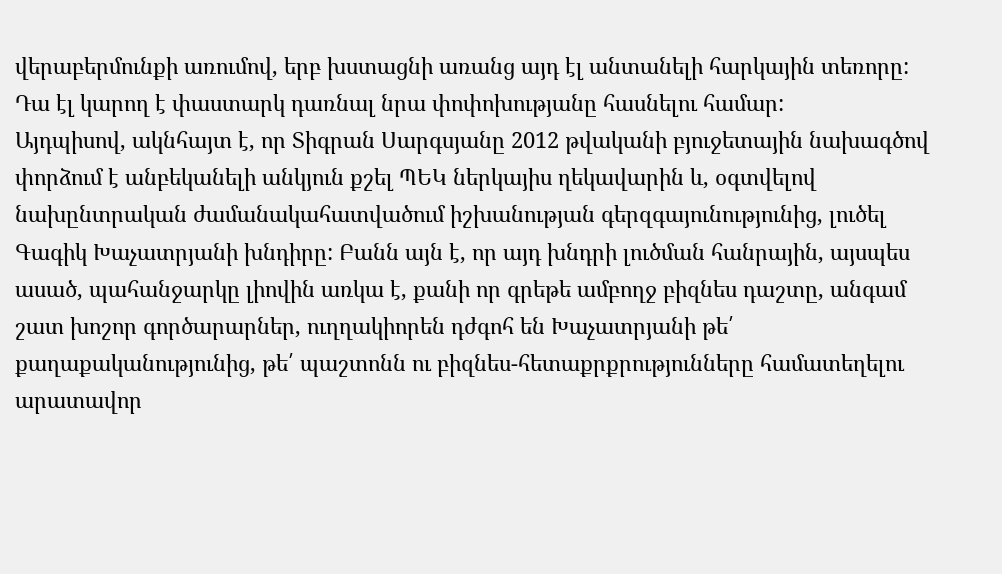վերաբերմունքի առումով, երբ խստացնի առանց այդ էլ անտանելի հարկային տեռորը: Դա էլ կարող է փաստարկ դառնալ նրա փոփոխությանը հասնելու համար:
Այդպիսով, ակնհայտ է, որ Տիգրան Սարգսյանը 2012 թվականի բյուջետային նախագծով փորձում է անբեկանելի անկյուն քշել ՊԵԿ ներկայիս ղեկավարին և, օգտվելով նախընտրական ժամանակահատվածում իշխանության գերզգայունությունից, լուծել Գագիկ Խաչատրյանի խնդիրը: Բանն այն է, որ այդ խնդրի լուծման հանրային, այսպես ասած, պահանջարկը լիովին առկա է, քանի որ գրեթե ամբողջ բիզնես դաշտը, անգամ շատ խոշոր գործարարներ, ուղղակիորեն դժգոհ են Խաչատրյանի թե՛ քաղաքականությունից, թե՛ պաշտոնն ու բիզնես-հետաքրքրությունները համատեղելու արատավոր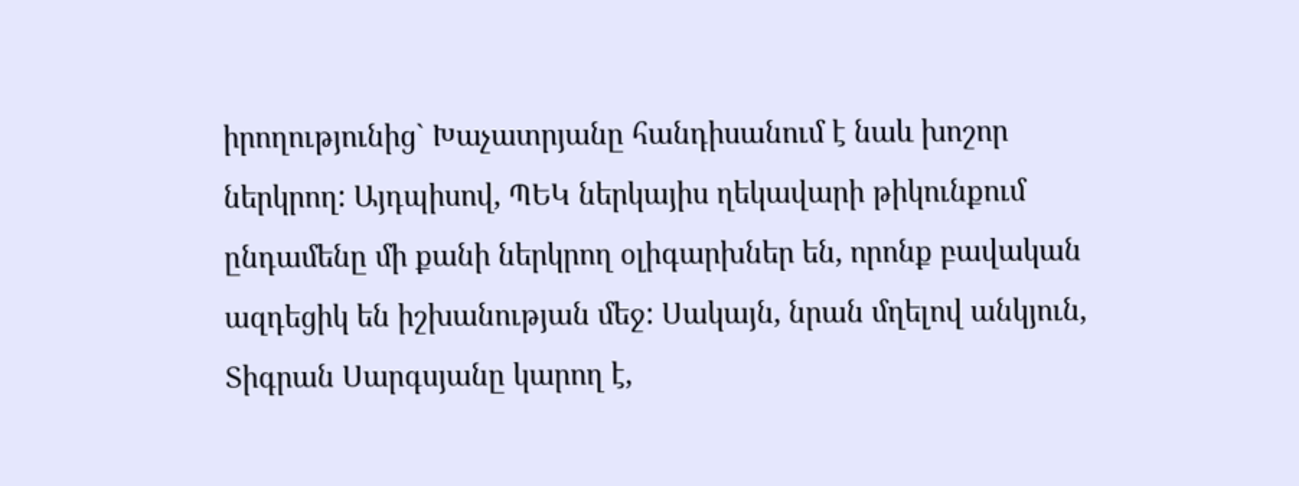իրողությունից` Խաչատրյանը հանդիսանում է նաև խոշոր ներկրող: Այդպիսով, ՊԵԿ ներկայիս ղեկավարի թիկունքում ընդամենը մի քանի ներկրող օլիգարխներ են, որոնք բավական ազդեցիկ են իշխանության մեջ: Սակայն, նրան մղելով անկյուն, Տիգրան Սարգսյանը կարող է,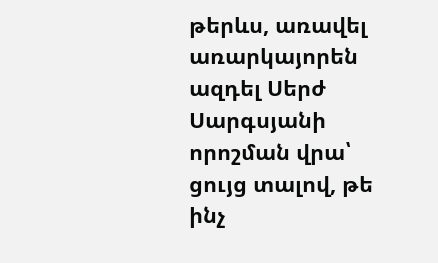թերևս, առավել առարկայորեն ազդել Սերժ Սարգսյանի որոշման վրա՝ ցույց տալով, թե ինչ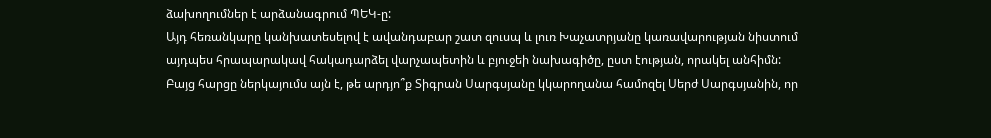ձախողումներ է արձանագրում ՊԵԿ-ը:
Այդ հեռանկարը կանխատեսելով է ավանդաբար շատ զուսպ և լուռ Խաչատրյանը կառավարության նիստում այդպես հրապարակավ հակադարձել վարչապետին և բյուջեի նախագիծը, ըստ էության, որակել անհիմն: Բայց հարցը ներկայումս այն է, թե արդյո՞ք Տիգրան Սարգսյանը կկարողանա համոզել Սերժ Սարգսյանին, որ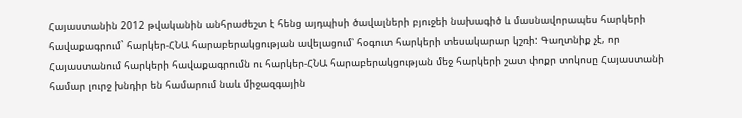Հայաստանին 2012 թվականին անհրաժեշտ է հենց այդպիսի ծավալների բյուջեի նախագիծ և մասնավորապես հարկերի հավաքագրում` հարկեր-ՀՆԱ հարաբերակցության ավելացում՝ հօգուտ հարկերի տեսակարար կշռի: Գաղտնիք չէ, որ Հայաստանում հարկերի հավաքագրումն ու հարկեր-ՀՆԱ հարաբերակցության մեջ հարկերի շատ փոքր տոկոսը Հայաստանի համար լուրջ խնդիր են համարում նաև միջազգային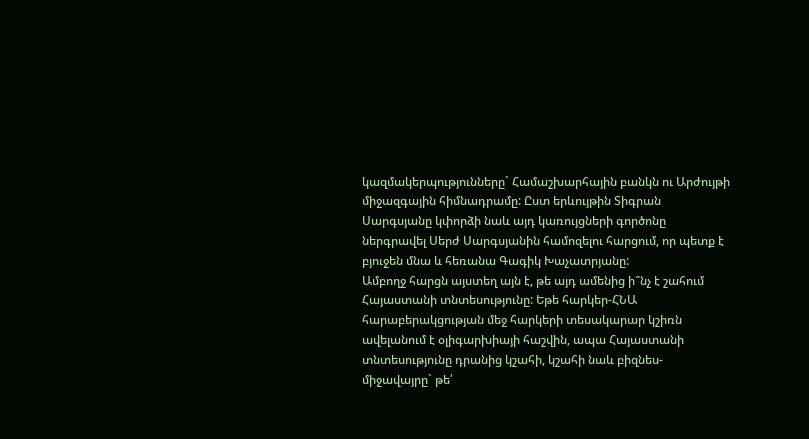կազմակերպությունները` Համաշխարհային բանկն ու Արժույթի միջազգային հիմնադրամը: Ըստ երևույթին Տիգրան Սարգսյանը կփորձի նաև այդ կառույցների գործոնը ներգրավել Սերժ Սարգսյանին համոզելու հարցում, որ պետք է բյուջեն մնա և հեռանա Գագիկ Խաչատրյանը:
Ամբողջ հարցն այստեղ այն է, թե այդ ամենից ի՞նչ է շահում Հայաստանի տնտեսությունը: Եթե հարկեր-ՀՆԱ հարաբերակցության մեջ հարկերի տեսակարար կշիռն ավելանում է օլիգարխիայի հաշվին, ապա Հայաստանի տնտեսությունը դրանից կշահի, կշահի նաև բիզնես-միջավայրը` թե՛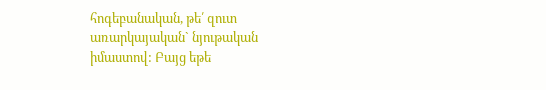հոգեբանական, թե՛ զուտ առարկայական` նյութական իմաստով: Բայց եթե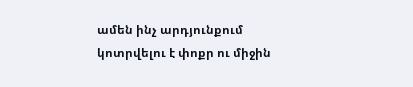ամեն ինչ արդյունքում կոտրվելու է փոքր ու միջին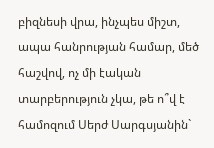բիզնեսի վրա, ինչպես միշտ, ապա հանրության համար, մեծ հաշվով, ոչ մի էական տարբերություն չկա, թե ո՞վ է համոզում Սերժ Սարգսյանին`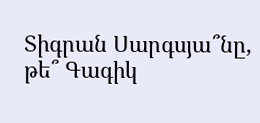Տիգրան Սարգսյա՞նը, թե՞ Գագիկ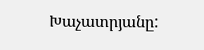Խաչատրյանը: